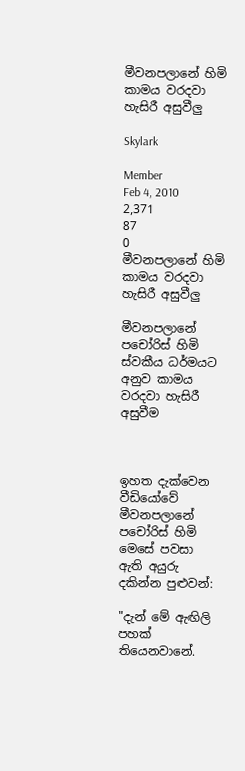මීවනපලානේ හිමි කාමය වරදවා හැසිරී අසුවීලු

Skylark

Member
Feb 4, 2010
2,371
87
0
මීවනපලානේ හිමි කාමය වරදවා හැසිරී අසුවීලු

මීවනපලානේ පචෝරිස් හිමි ස්වකීය ධර්මයට අනුව කාමය වරදවා හැසිරී අසුවීම



ඉහත දැක්වෙන වීඩියෝවේ මීවනපලානේ පචෝරිස් හිමි මෙසේ පවසා ඇති අයුරු දකින්න පුළුවන්:

"දැන් මේ ඇඟිලි පහක් තියෙනවානේ.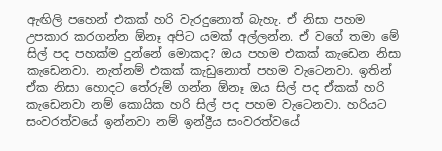ඇඟිලි පහෙන් එකක් හරි වැරදුනොත් බැහැ. ඒ නිසා පහම උපකාර කරගන්න ඕනෑ අපිට යමක් අල්ලන්න. ඒ වගේ තමා මේ සිල් පද පහක්ම දුන්නේ මොකද? ඔය පහම එකක් කැඩෙන නිසා කැඩෙනවා. නැත්නම් එකක් කැඩුනොත් පහම වැටෙනවා. ඉතින් ඒක නිසා හොදට තේරුම් ගන්න ඕනෑ ඔය සිල් පද ඒකක් හරි කැඩෙනවා නම් කොයික හරි සිල් පද පහම වැටෙනවා. හරියට සංවරත්වයේ ඉන්නවා නම් ඉන්ද්‍රීය සංවරත්වයේ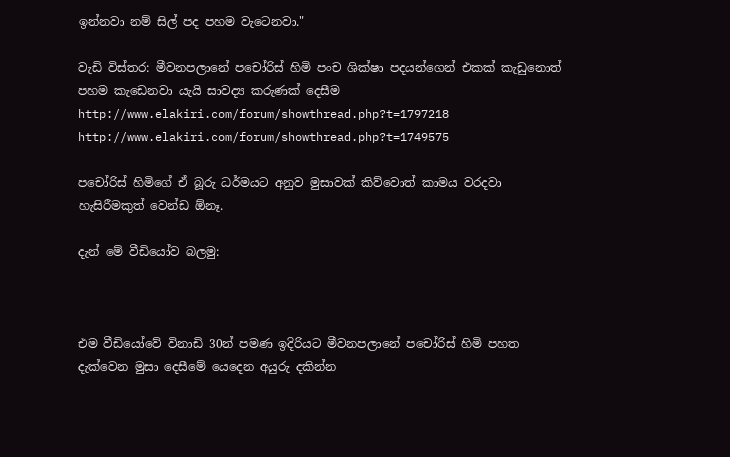ඉන්නවා නම් සිල් පද පහම වැටෙනවා."

වැඩි විස්තර: මීවනපලානේ පචෝරිස් හිමි පංච ශික්ෂා පදයන්ගෙන් එකක් කැඩුනොත් පහම කැඩෙනවා යැයි සාවද්‍ය කරුණක් දෙසීම
http://www.elakiri.com/forum/showthread.php?t=1797218
http://www.elakiri.com/forum/showthread.php?t=1749575

පචෝරිස් හිමිගේ ඒ බූරු ධර්මයට අනුව මුසාවක් කිව්වොත් කාමය වරදවා හැසිරීමකුත් වෙන්ඩ ඕනෑ.

දැන් මේ වීඩියෝව බලමු:



එම වීඩියෝවේ විනාඩි 30න් පමණ ඉදිරියට මීවනපලානේ පචෝරිස් හිමි පහත දැක්වෙන මුසා දෙසීමේ යෙදෙන අයුරු දකින්න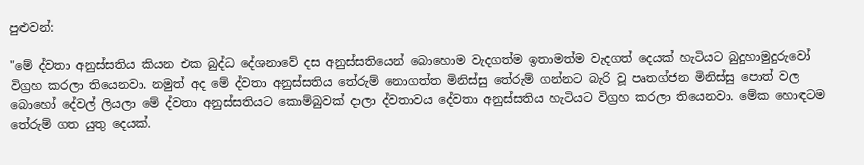පුළුවන්:

"මේ ද්වතා අනුස්සතිය කියන එක බුද්ධ දේශනාවේ දස අනුස්සතියෙන් බොහොම වැදගත්ම ඉතාමත්ම වැදගත් දෙයක් හැටියට බුදුහාමුදුරුවෝ විග්‍රහ කරලා තියෙනවා. නමුත් අද මේ ද්වතා අනුස්සතිය තේරුම් නොගත්ත මිනිස්සු තේරුම් ගන්නට බැරි වූ පෘතග්ජන මිනිස්සු පොත් වල බොහෝ දේවල් ලියලා මේ ද්වතා අනුස්සතියට කොම්බුවක් දාලා ද්වතාවය දේවතා අනුස්සතිය හැටියට විග්‍රහ කරලා තියෙනවා. මේක හොඳටම තේරුම් ගත යුතු දෙයක්.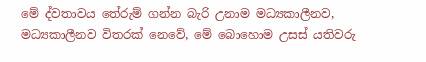මේ ද්වතාවය තේරුම් ගන්න බැරි උනාම මධ්‍යකාලීනව, මධ්‍යකාලීනව විතරක් නෙවේ, මේ බොහොම උසස් යතිවරු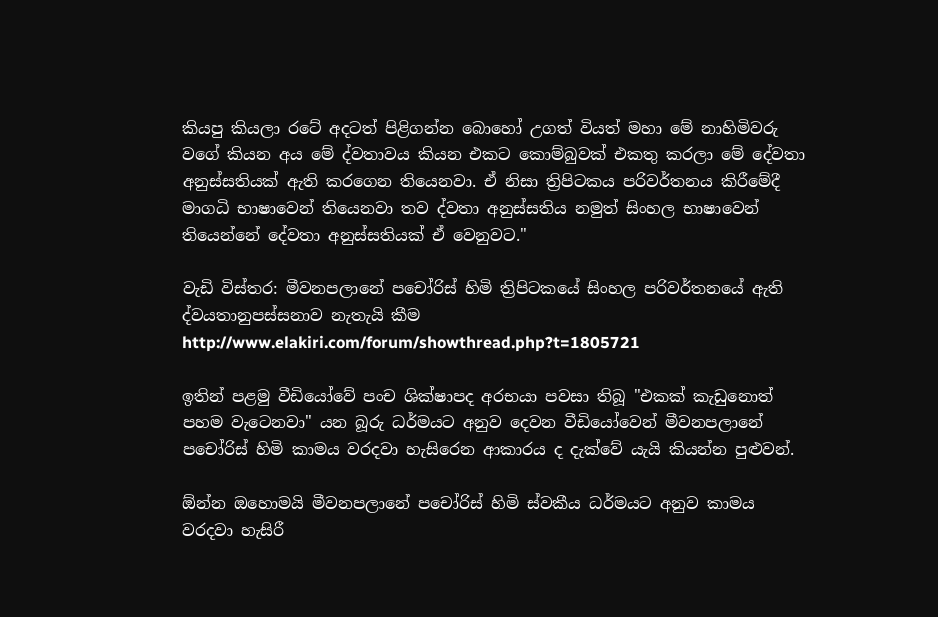කියපු කියලා රටේ අදටත් පිළිගන්න බොහෝ උගත් වියත් මහා මේ නාහිමිවරු වගේ කියන අය මේ ද්වතාවය කියන එකට කොම්බුවක් එකතු කරලා මේ දේවතා අනුස්සතියක් ඇති කරගෙන තියෙනවා. ඒ නිසා ත්‍රිපිටකය පරිවර්තනය කිරීමේදී මාගධි භාෂාවෙන් තියෙනවා තව ද්වතා අනුස්සතිය නමුත් සිංහල භාෂාවෙන් තියෙන්නේ දේවතා අනුස්සතියක් ඒ වෙනුවට."

වැඩි විස්තර: මීවනපලානේ පචෝරිස් හිමි ත්‍රිපිටකයේ සිංහල පරිවර්තනයේ ඇති ද්වයතානුපස්සනාව නැතැයි කීම
http://www.elakiri.com/forum/showthread.php?t=1805721

ඉතින් පළමු වීඩියෝවේ පංච ශික්ෂාපද අරභයා පවසා තිබූ "එකක් කැඩුනොත් පහම වැටෙනවා" යන බූරු ධර්මයට අනුව දෙවන වීඩියෝවෙන් මීවනපලානේ පචෝරිස් හිමි කාමය වරදවා හැසිරෙන ආකාරය ද දැක්වේ යැයි කියන්න පුළුවන්.

ඕන්න ඔහොමයි මීවනපලානේ පචෝරිස් හිමි ස්වකීය ධර්මයට අනුව කාමය වරදවා හැසිරී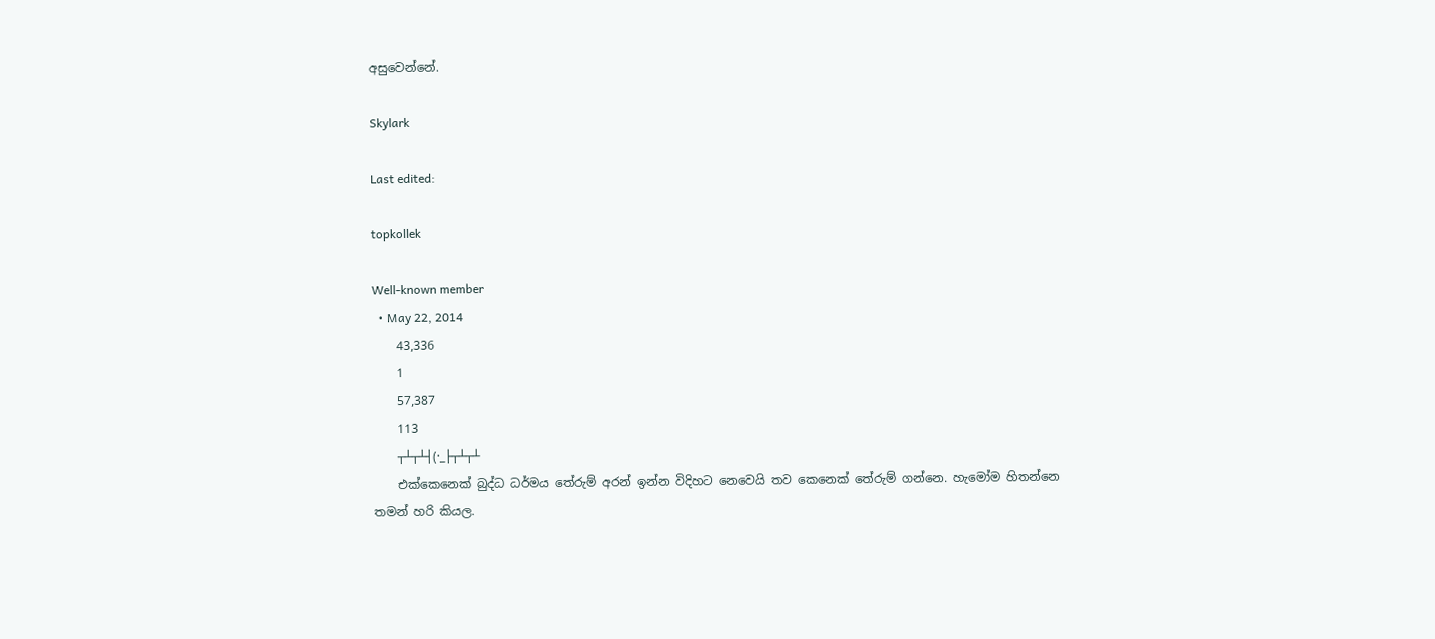අසුවෙන්නේ.

Skylark

Last edited:

topkollek

Well-known member
  • May 22, 2014
    43,336
    1
    57,387
    113
    ┬┴┬┴┤(·_├┬┴┬┴
    එක්කෙනෙක් බුද්ධ ධර්මය තේරුම් අරන් ඉන්න විදිහට නෙවෙයි තව කෙනෙක් තේරුම් ගන්නෙ. හැමෝම හිතන්නෙ තමන් හරි කියල.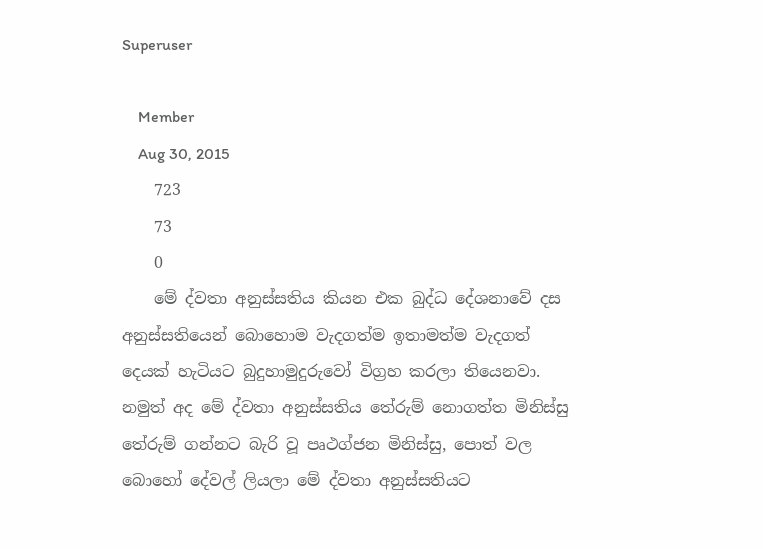Superuser

    Member
    Aug 30, 2015
    723
    73
    0
    මේ ද්වතා අනුස්සතිය කියන එක බුද්ධ දේශනාවේ දස අනුස්සතියෙන් බොහොම වැදගත්ම ඉතාමත්ම වැදගත් දෙයක් හැටියට බුදුහාමුදුරුවෝ විග්‍රහ කරලා තියෙනවා. නමුත් අද මේ ද්වතා අනුස්සතිය තේරුම් නොගත්ත මිනිස්සු තේරුම් ගන්නට බැරි වූ පෘථග්ජන මිනිස්සු, පොත් වල බොහෝ දේවල් ලියලා මේ ද්වතා අනුස්සතියට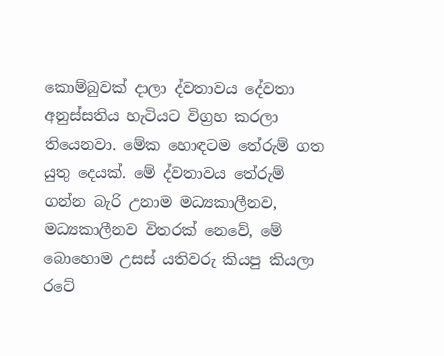කොම්බුවක් දාලා ද්වතාවය දේවතා අනුස්සතිය හැටියට විග්‍රහ කරලා තියෙනවා. මේක හොඳටම තේරුම් ගත යුතු දෙයක්. මේ ද්වතාවය තේරුම් ගන්න බැරි උනාම මධ්‍යකාලීනව, මධ්‍යකාලීනව විතරක් නෙවේ, මේ බොහොම උසස් යතිවරු කියපු කියලා රටේ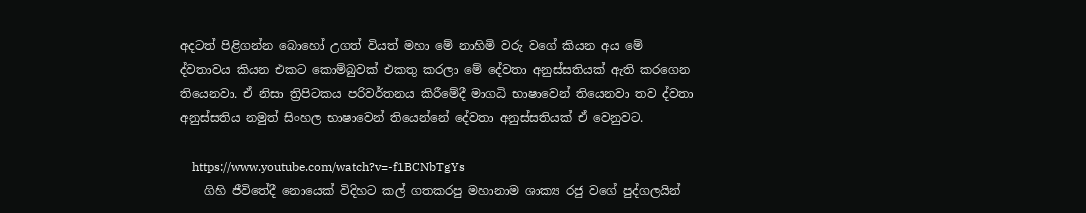අදටත් පිළිගන්න බොහෝ උගත් වියත් මහා මේ නාහිමි වරු වගේ කියන අය මේ ද්වතාවය කියන එකට කොම්බුවක් එකතු කරලා මේ දේවතා අනුස්සතියක් ඇති කරගෙන තියෙනවා. ඒ නිසා ත්‍රිපිටකය පරිවර්තනය කිරීමේදී මාගධි භාෂාවෙන් තියෙනවා තව ද්වතා අනුස්සතිය නමුත් සිංහල භාෂාවෙන් තියෙන්නේ දේවතා අනුස්සතියක් ඒ වෙනුවට.

    https://www.youtube.com/watch?v=-f1BCNbTgYs
    ගිහි ජීවිතේදී නොයෙක් විදිහට කල් ගතකරපු මහානාම ශාක්‍ය රජු වගේ පුද්ගලයින්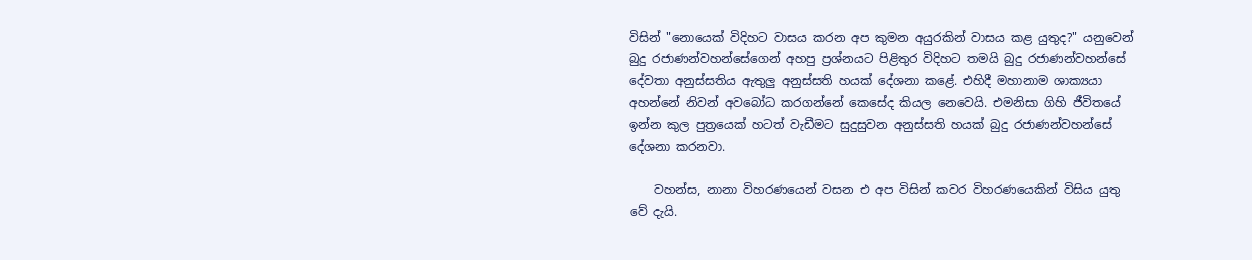විසින් "නොයෙක් විදිහට වාසය කරන අප කුමන අයුරකින් වාසය කළ යුතුද?" යනුවෙන් බුදු රජාණන්වහන්සේගෙන් අහපු ප්‍රශ්නයට පිළිතුර විදිහට තමයි බුදු රජාණන්වහන්සේ දේවතා අනුස්සතිය ඇතුලු අනුස්සති හයක් දේශනා කළේ. එහිදී මහානාම ශාක්‍යයා අහන්නේ නිවන් අවබෝධ කරගන්නේ කෙසේද කියල නෙවෙයි. එමනිසා ගිහි ජීවිතයේ ඉන්න කුල පුත්‍රයෙක් හටත් වැඩීමට සුදුසුවන අනුස්සති හයක් බුදු රජාණන්වහන්සේ දේශනා කරනවා.

    වහන්ස, නානා විහරණයෙන් වසන එ අප විසින් කවර විහරණයෙකින් විසිය යුතු වේ දැයි.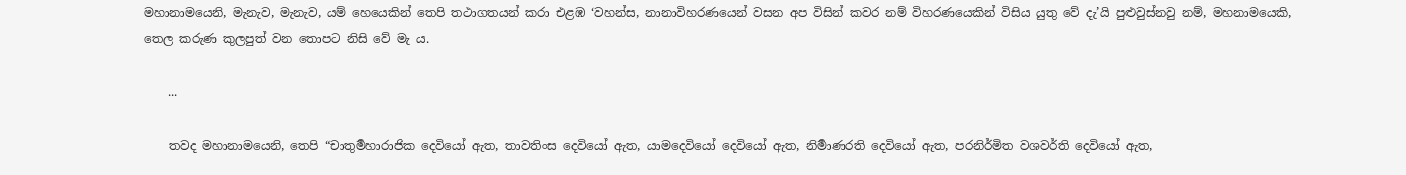මහානාමයෙනි, මැනැව, මැනැව, යම් හෙයෙකින් තෙපි තථාගතයන් කරා එළඹ ‘වහන්ස, නානාවිහරණයෙන් වසන අප විසින් කවර නම් විහරණයෙකින් විසිය යුතු වේ දැ’යි පුළුවුස්නවු නම්, මහනාමයෙකි, තෙල කරුණ කුලපුත් වන තොපට නිසි වේ මැ ය.

    ...

    තවද මහානාමයෙනි, තෙපි “චාතුර්‍මහාරාජික දෙවියෝ ඇත, තාවතිංස දෙවියෝ ඇත, යාමදෙවියෝ දෙවියෝ ඇත, නිර්‍මාණරති දෙවියෝ ඇත, පරනිර්මිත වශවර්ති දෙවියෝ ඇත,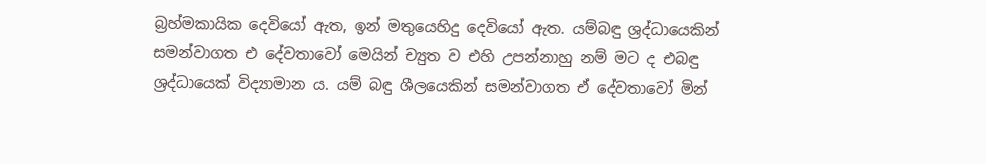බ්‍ර‍හ්මකායික දෙවියෝ ඇත, ඉන් මතුයෙහිදු දෙවියෝ ඇත. යම්බඳු ශ්‍ර‍ද්ධායෙකින් සමන්වාගත එ දේවතාවෝ මෙයින් ච්‍යුත ව එහි උපන්නාහු නම් මට ද එබඳු ශ්‍ර‍ද්ධායෙක් විද්‍යාමාන ය. යම් බඳු ශීලයෙකින් සමන්වාගත ඒ දේවතාවෝ මින්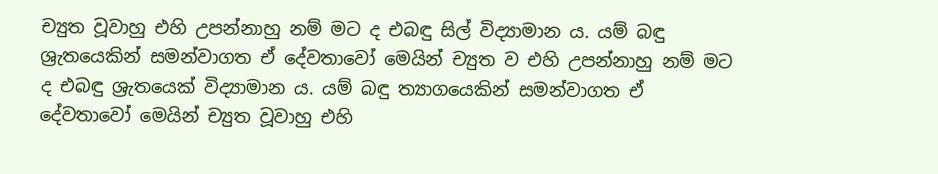ච්‍යුත වූවාහු එහි උපන්නාහු නම් මට ද එබඳු සිල් විද්‍යාමාන ය. යම් බඳු ශ්‍රැතයෙකින් සමන්වාගත ඒ දේවතාවෝ මෙයින් ච්‍යුත ව එහි උපන්නාහු නම් මට ද එබඳු ශ්‍රැතයෙක් විද්‍යාමාන ය. යම් බඳු ත්‍යාගයෙකින් සමන්වාගත ඒ දේවතාවෝ මෙයින් ච්‍යුත වූවාහු එහි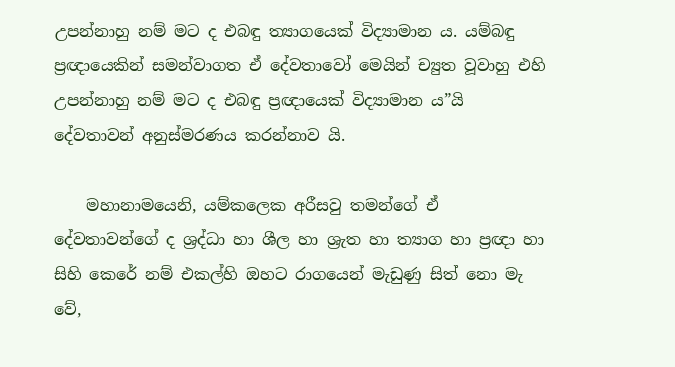උපන්නාහු නම් මට ද එබඳු ත්‍යාගයෙක් විද්‍යාමාන ය. යම්බඳු ප්‍ර‍ඥායෙකින් සමන්වාගත ඒ දේවතාවෝ මෙයින් ච්‍යුත වූවාහු එහි උපන්නාහු නම් මට ද එබඳු ප්‍රඥායෙක් විද්‍යාමාන ය”යි දේවතාවන් අනුස්මරණය කරන්නාව යි.

    මහානාමයෙනි, යම්කලෙක අරීසවු තමන්ගේ ඒ දේවතාවන්ගේ ද ශ්‍ර‍ද්ධා හා ශීල හා ශ්‍රැත හා ත්‍යාග හා ප්‍ර‍ඥා හා සිහි කෙරේ නම් එකල්හි ඔහට රාගයෙන් මැඩුණු සිත් නො මැ වේ,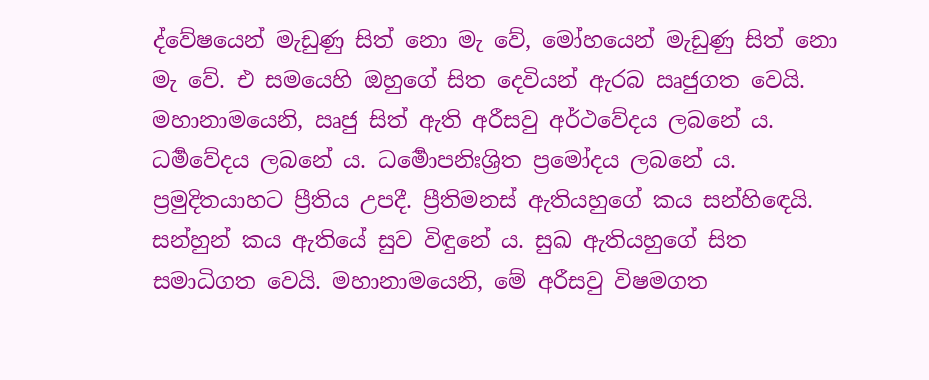ද්වේෂයෙන් මැඩුණු සිත් නො මැ වේ, මෝහයෙන් මැඩුණු සිත් නො මැ වේ. එ සමයෙහි ඔහුගේ සිත දෙවියන් ඇරබ ඍජුගත වෙයි. මහානාමයෙනි, ඍජු සිත් ඇති අරීසවු අර්ථවේදය ලබනේ ය. ධර්‍මවේදය ලබනේ ය. ධර්‍මොපනිඃශ්‍රිත ප්‍රමෝදය ලබනේ ය. ප්‍ර‍මුදිතයාහට ප්‍රීතිය උපදී. ප්‍රීතිමනස් ඇතියහුගේ කය සන්හිඳෙයි. සන්හුන් කය ඇතියේ සුව විඳුනේ ය. සුඛ ඇතියහුගේ සිත සමාධිගත වෙයි. මහානාමයෙනි, මේ අරීසවු විෂමගත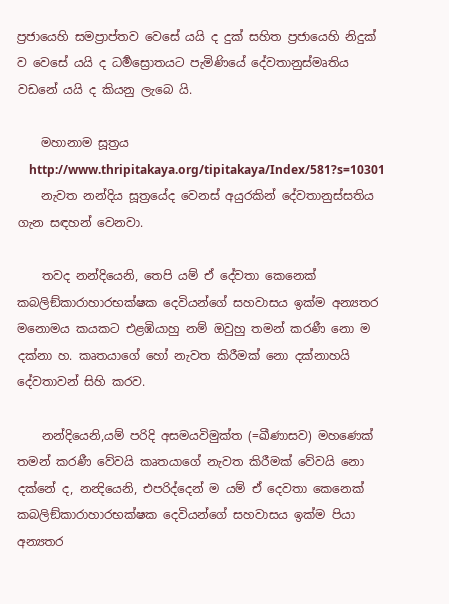ප්‍ර‍ජායෙහි සමප්‍රාප්තව වෙසේ යයි ද දුක් සහිත ප්‍ර‍ජායෙහි නිදුක් ව වෙසේ යයි ද ධර්‍මස්‍රොතයට පැමිණියේ දේවතානුස්මෘතිය වඩනේ යයි ද කියනු ලැබෙ යි.

    මහානාම සූත්‍රය
    http://www.thripitakaya.org/tipitakaya/Index/581?s=10301
    නැවත නන්දිය සූත්‍රයේද වෙනස් අයුරකින් දේවතානුස්සතිය ගැන සඳහන් වෙනවා.

    තවද නන්දියෙනි, තෙපි යම් ඒ දේවතා කෙනෙක් කබලිඞ්කාරාහාරභක්ෂක දෙවියන්ගේ සහවාසය ඉක්ම අන්‍යතර මනොමය කයකට එළඹියාහු නම් ඔවුහු තමන් කරණී නො ම දක්නා හ. කෘතයාගේ හෝ නැවත කිරීමක් නො දක්නාහයි දේවතාවන් සිහි කරව.

    නන්දියෙනි,යම් පරිදි අසමයවිමුක්ත (=ඛීණාසව) මහණෙක් තමන් කරණී වේවයි කෘතයාගේ නැවත කිරීමක් වේවයි නො දක්නේ ද, නන්‍දියෙනි, එපරිද්දෙන් ම යම් ඒ දෙවතා කෙනෙක් කබලිඞ්කාරාහාරභක්ෂක දෙවියන්ගේ සහවාසය ඉක්ම පියා අන්‍යතර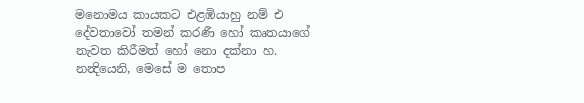මනොමය කායකට එළඹියාහු නම් එ දේවතාවෝ තමන් කරණී හෝ කෘතයාගේ නැවත කිරීමත් හෝ නො දක්නා හ. නන්‍දියෙනි, මෙසේ ම තොප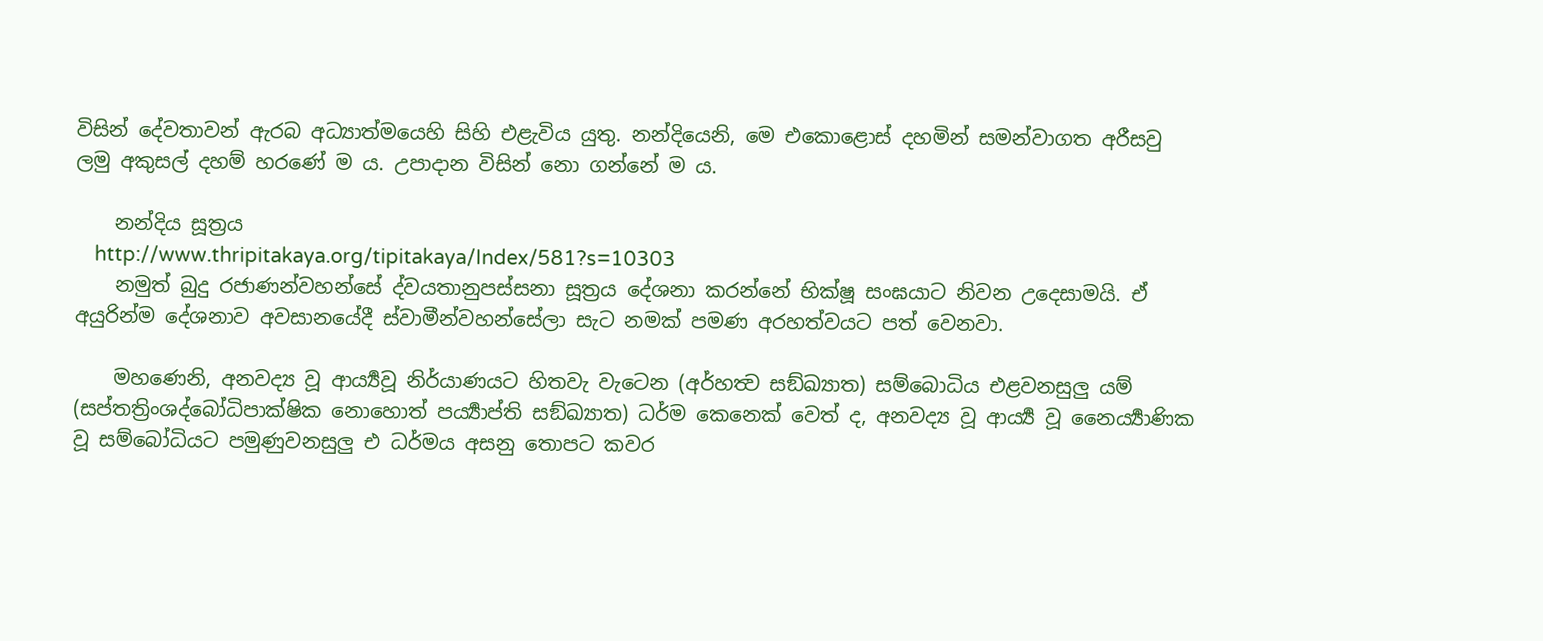විසින් දේවතාවන් ඇරබ අධ්‍යාත්මයෙහි සිහි එළැවිය යුතු. නන්දියෙනි, මෙ එකොළොස් දහමින් සමන්වාගත අරීසවු ලමු අකුසල් දහම් හරණේ ම ය. උපාදාන විසින් නො ගන්නේ ම ය.

    නන්දිය සූත්‍රය
    http://www.thripitakaya.org/tipitakaya/Index/581?s=10303
    නමුත් බුදු රජාණන්වහන්සේ ද්‌වයතානුපස්‌සනා සූත්‍රය දේශනා කරන්නේ භික්ෂූ සංඝයාට නිවන උදෙසාමයි. ඒ අයුරින්ම දේශනාව අවසානයේදී ස්වාමීන්වහන්සේලා සැට නමක් පමණ අරහත්වයට පත් වෙනවා.

    මහණෙනි, අනවද්‍ය වූ ආර්‍ය්‍යවූ නිර්යාණයට හිතවැ වැටෙන (අර්හත්‍ව සඞ්ඛ්‍යාත) සම්බොධිය එළවනසුලු යම් (සප්තත්‍රිංශද්බෝධිපාක්ෂික නොහොත් පර්‍ය්‍යාප්ති සඞ්ඛ්‍යාත) ධර්ම කෙනෙක් වෙත් ද, අනවද්‍ය වූ ආර්‍ය්‍ය වූ නෛර්‍ය්‍යාණික වූ සම්බෝධියට පමුණුවනසුලු එ ධර්මය අසනු තොපට කවර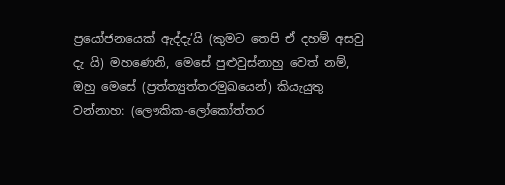ප්‍රයෝජනයෙක් ඇද්දැ’යි (කුමට තෙපි ඒ දහම් අසවු දැ යි) මහණෙනි, මෙසේ පුළුවුස්නාහු වෙත් නම්, ඔහු මෙසේ (ප්‍ර‍ත්ත්‍යුත්තරමුඛයෙන්) කියැයුතු වන්නාහ: (ලෞකික-ලෝකෝත්තර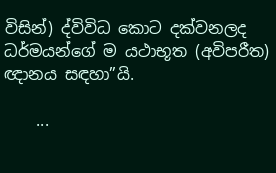විසින්) ද්විවිධ කොට දක්වනලද ධර්මයන්ගේ ම යථාභූත (අවිපරීත) ඥානය සඳහා”යි.

    ...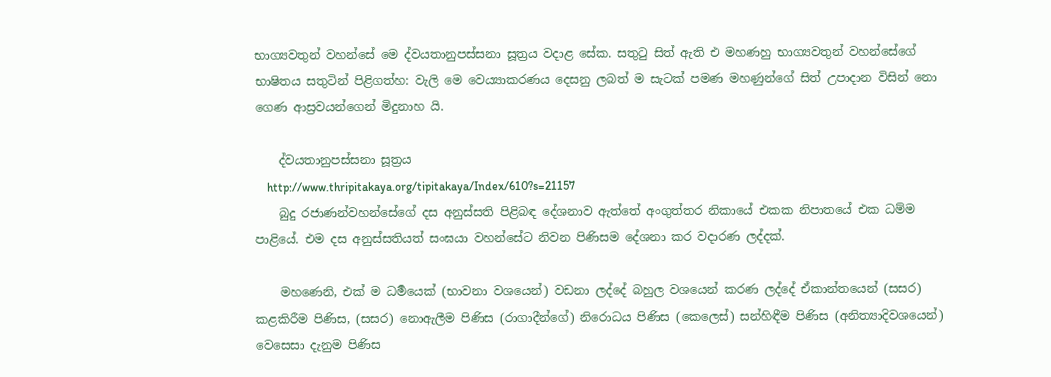භාග්‍යවතුන් වහන්සේ මෙ ද්වයතානුපස්සනා සූත්‍ර‍ය වදාළ සේක. සතුටු සිත් ඇති එ මහණහු භාග්‍යවතුන් වහන්සේගේ භාෂිතය සතුටින් පිළිගත්හ: වැලි මෙ වෙය්‍යාකරණය දෙසනු ලබත් ම සැටක් පමණ මහණුන්ගේ සිත් උපාදාන විසින් නො ගෙණ ආස්‍ර‍වයන්ගෙන් මිදුනාහ යි.

    ද්‌වයතානුපස්‌සනා සූත්‍රය
    http://www.thripitakaya.org/tipitakaya/Index/610?s=21157
    බුදු රජාණන්වහන්සේගේ දස අනුස්සති පිළිබඳ දේශනාව ඇත්තේ අංගුත්තර නිකායේ එකක නිපාතයේ එක ධම්ම පාළියේ. එම දස අනුස්සතියත් සංඝයා වහන්සේට නිවන පිණිසම දේශනා කර වදාරණ ලද්දක්.

    මහණෙනි, එක් ම ධර්‍මයෙක් (භාවනා වශයෙන්) වඩනා ලද්දේ බහුල වශයෙන් කරණ ලද්දේ ඒකාන්තයෙන් (සසර) කළකිරීම පිණිස, (සසර) නොඇලීම පිණිස (රාගාදීන්ගේ) නිරොධය පිණිස (කෙලෙස්) සන්හිඳීම පිණිස (අනිත්‍යාදිවශයෙන්) වෙසෙසා දැනුම පිණිස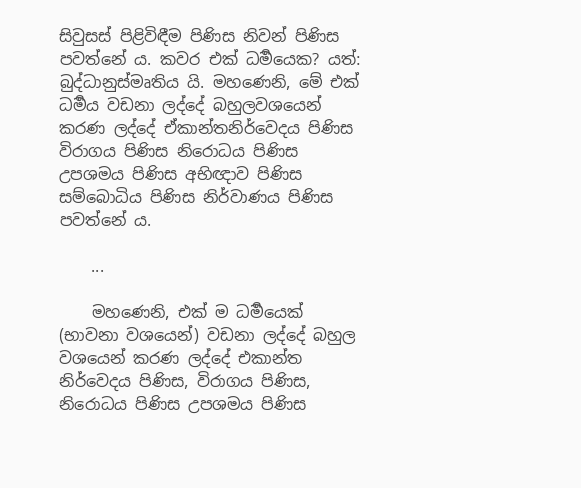සිවුසස් පිළිවිඳීම පිණිස නිවන් පිණිස පවත්නේ ය. කවර එක් ධර්‍මයෙක? යත්: බුද්ධානුස්මෘතිය යි. මහණෙනි, මේ එක් ධර්‍මය වඩනා ලද්දේ බහුලවශයෙන් කරණ ලද්දේ ඒකාන්තනිර්වෙදය පිණිස විරාගය පිණිස නිරොධය පිණිස උපශමය පිණිස අභිඥාව පිණිස සම්බොධිය පිණිස නිර්වාණය පිණිස පවත්නේ ය.

    ...

    මහණෙනි, එක් ම ධර්‍මයෙක් (භාවනා වශයෙන්) වඩනා ලද්දේ බහුල වශයෙන් කරණ ලද්දේ එකාන්ත නිර්වෙදය පිණිස, විරාගය පිණිස, නිරොධය පිණිස උපශමය පිණිස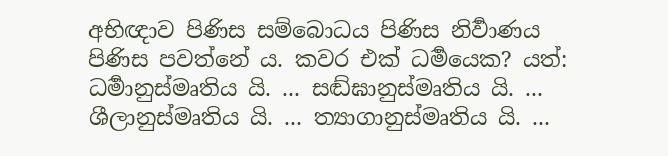අභිඥාව පිණිස සම්බොධය පිණිස නිර්‍වාණය පිණිස පවත්නේ ය. කවර එක් ධර්‍මයෙක? යත්: ධර්‍මානුස්මෘතිය යි. ... සඬ්ඝානුස්මෘතිය යි. ... ශීලානුස්මෘතිය යි. ... ත්‍යාගානුස්මෘතිය යි. ...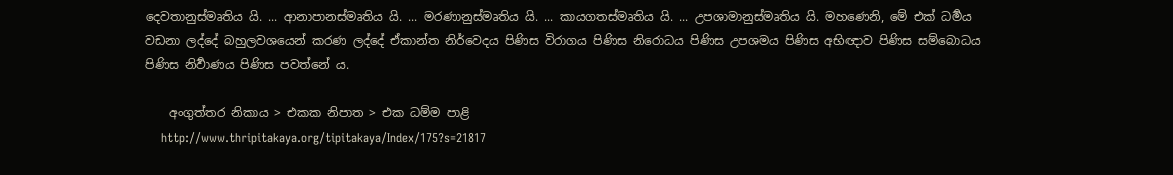දෙවතානුස්මෘතිය යි. ... ආනාපානස්මෘතිය යි. ... මරණානුස්මෘතිය යි. ... කායගතස්මෘතිය යි. ... උපශාමානුස්මෘතිය යි. මහණෙනි, මේ එක් ධර්‍මය වඩනා ලද්දේ බහුලවශයෙන් කරණ ලද්දේ ඒකාන්ත නිර්වෙදය පිණිස විරාගය පිණිස නිරොධය පිණිස උපශමය පිණිස අභිඥාව පිණිස සම්බොධය පිණිස නිර්‍වාණය පිණිස පවත්නේ ය.

    අංගුත්තර නිකාය > එකක නිපාත > එක ධම්ම පාළි
    http://www.thripitakaya.org/tipitakaya/Index/175?s=21817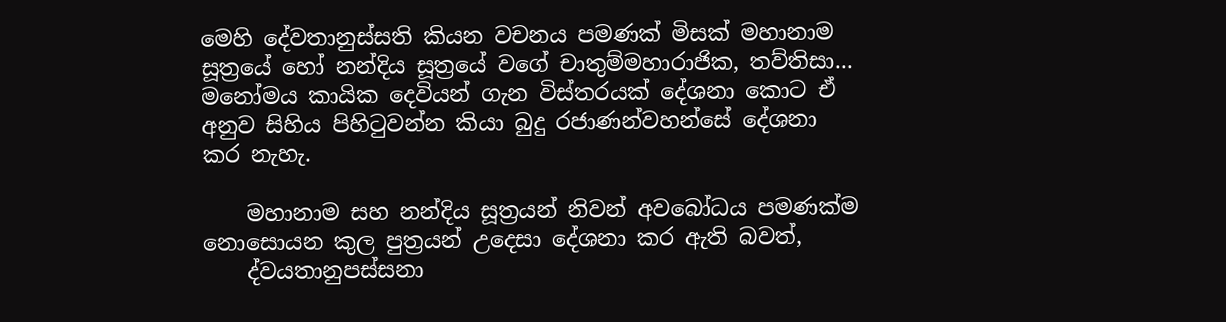මෙහි දේවතානුස්සති කියන වචනය පමණක් මිසක් මහානාම සූත්‍රයේ හෝ නන්දිය සූත්‍රයේ වගේ චාතුම්මහාරාජික, තව්තිසා... මනෝමය කායික දෙවියන් ගැන විස්තරයක් දේශනා කොට ඒ අනුව සිහිය පිහිටුවන්න කියා බුදු රජාණන්වහන්සේ දේශනා කර නැහැ.

    මහානාම සහ නන්දිය සූත්‍රයන් නිවන් අවබෝධය පමණක්ම නොසොයන කුල පුත්‍රයන් උදෙසා දේශනා කර ඇති බවත්,
    ද්වයතානුපස්සනා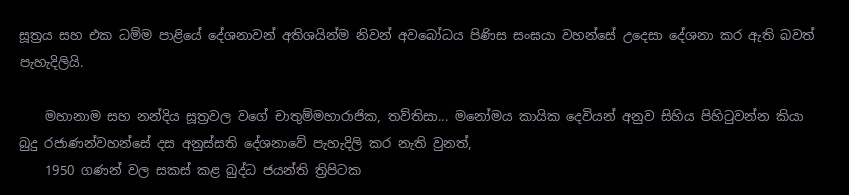සූත්‍ර‍ය සහ එක ධම්ම පාළියේ දේශනාවන් අතිශයින්ම නිවන් අවබෝධය පිණිස සංඝයා වහන්සේ උදෙසා දේශනා කර ඇති බවත් පැහැදිලියි.

    මහානාම සහ නන්දිය සූත්‍රවල වගේ චාතුම්මහාරාජික, තව්තිසා... මනෝමය කායික දෙවියන් අනුව සිහිය පිහිටුවන්න කියා බුදු රජාණන්වහන්සේ දස අනුස්සති දේශනාවේ පැහැදිලි කර නැති වුනත්,
    1950 ගණන් වල සකස් කළ බුද්ධ ජයන්ති ත්‍රිපිටක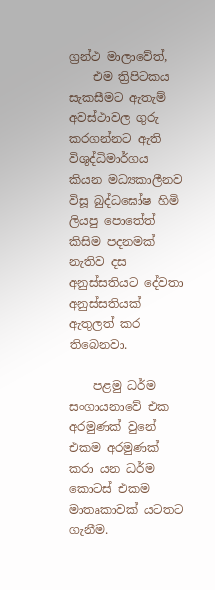ග්‍රන්ථ මාලාවේත්,
    එම ත්‍රිපිටකය සැකසීමට ඇතැම් අවස්ථාවල ගුරු කරගන්නට ඇති විශුද්ධිමාර්ගය කියන මධ්‍යකාලීනව විසූ බුද්ධඝෝෂ හිමි ලියපු පොතේත් කිසිම පදනමක් නැතිව දස අනුස්සතියට දේවතා අනුස්සතියක් ඇතුලත් කර තිබෙනවා.

    පළමු ධර්ම සංගායනාවේ එක අරමුණක් වුනේ එකම අරමුණක් කරා යන ධර්ම කොටස් එකම මාතෘකාවක් යටතට ගැනීම.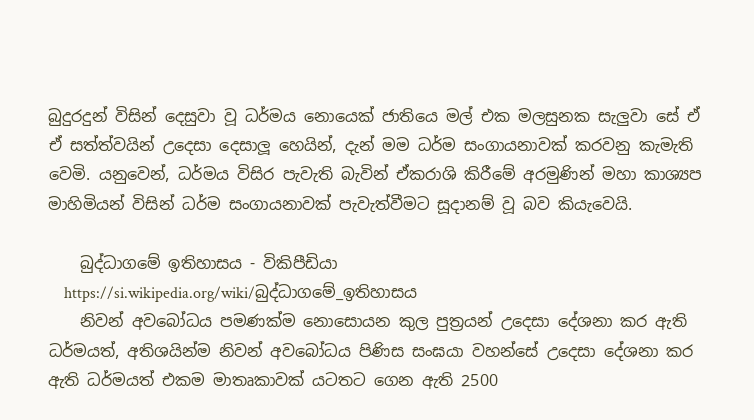බුදුරදුන් විසින් දෙසුවා වූ ධර්මය නොයෙක් ජාතියෙ මල් එක මලසුනක සැලුවා සේ ඒ ඒ සත්ත්වයින් උදෙසා දෙසාලූ හෙයින්, දැන් මම ධර්ම සංගායනාවක් කරවනු කැමැති වෙමි. යනුවෙන්, ධර්මය විසිර පැවැති බැවින් ඒකරාශි කිරීමේ අරමුණින් මහා කාශ්‍යප මාහිමියන් විසින් ධර්ම සංගායනාවක් පැවැත්වීමට සූදානම් වූ බව කියැවෙයි.

    බුද්ධාගමේ ඉතිහාසය - විකිපීඩියා
    https://si.wikipedia.org/wiki/බුද්ධාගමේ_ඉතිහාසය
    නිවන් අවබෝධය පමණක්ම නොසොයන කුල පුත්‍රයන් උදෙසා දේශනා කර ඇති ධර්මයත්, අතිශයින්ම නිවන් අවබෝධය පිණිස සංඝයා වහන්සේ උදෙසා දේශනා කර ඇති ධර්මයත් එකම මාතෘකාවක් යටතට ගෙන ඇති 2500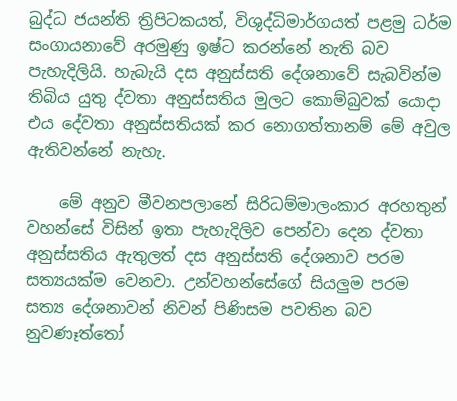බුද්ධ ජයන්ති ත්‍රිපිටකයත්, විශුද්ධිමාර්ගයත් පළමු ධර්ම සංගායනාවේ අරමුණු ඉෂ්ට කරන්නේ නැති බව පැහැදිලියි. හැබැයි දස අනුස්සති දේශනාවේ සැබවින්ම තිබිය යුතු ද්වතා අනුස්සතිය මුලට කොම්බුවක් යොදා එය දේවතා අනුස්සතියක් කර නොගත්තානම් මේ අවුල ඇතිවන්නේ නැහැ.

    මේ අනුව මීවනපලානේ සිරිධම්මාලංකාර අරහතුන් වහන්සේ විසින් ඉතා පැහැදිලිව පෙන්වා දෙන ද්වතා අනුස්සතිය ඇතුලත් දස අනුස්සති දේශනාව පරම සත්‍යයක්ම වෙනවා. උන්වහන්සේගේ සියලුම පරම සත්‍ය දේශනාවන් නිවන් පිණිසම පවතින බව නුවණෑත්තෝ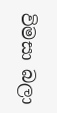විමසා බලා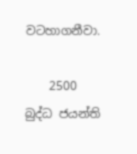වටහාගනීවා.

    2500 බුද්ධ ජයන්ති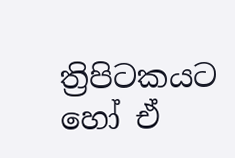ත්‍රිපිටකයට හෝ ඒ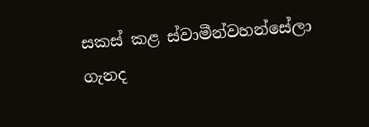සකස් කළ ස්වාමීන්වහන්සේලා ගැනද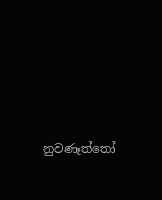නුවණෑත්තෝ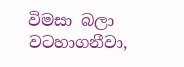විමසා බලා වටහාගනීවා,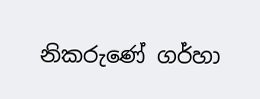නිකරුණේ ගර්හා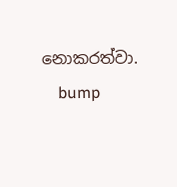නොකරත්වා.
    bump